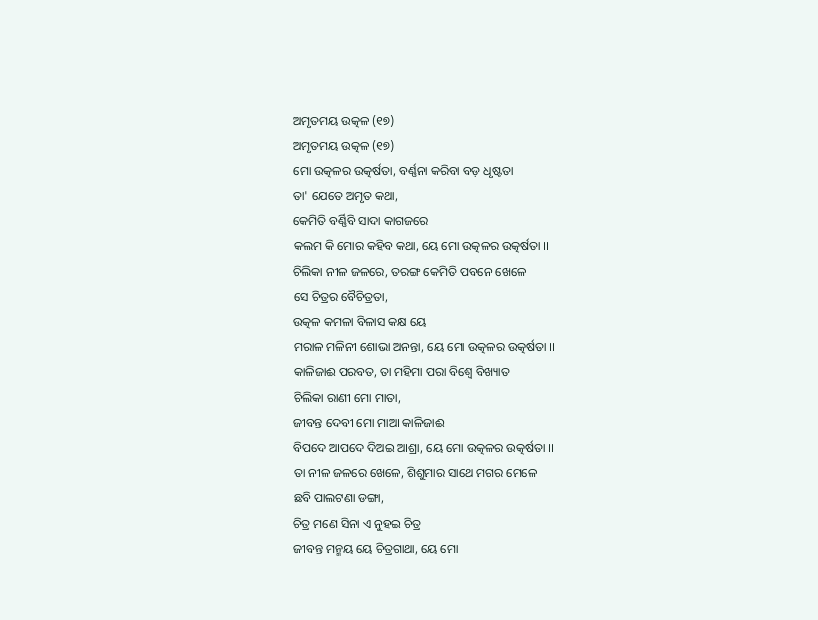ଅମୃତମୟ ଉତ୍କଳ (୧୭)
ଅମୃତମୟ ଉତ୍କଳ (୧୭)
ମୋ ଉତ୍କଳର ଉତ୍କର୍ଷତା, ବର୍ଣ୍ଣନା କରିବା ବଡ଼ ଧୃଷ୍ଟତା
ତା' ଯେତେ ଅମୃତ କଥା,
କେମିତି ବର୍ଣ୍ଣିବି ସାଦା କାଗଜରେ
କଲମ କି ମୋର କହିବ କଥା, ୟେ ମୋ ଉତ୍କଳର ଉତ୍କର୍ଷତା ।।
ଚିଲିକା ନୀଳ ଜଳରେ, ତରଙ୍ଗ କେମିତି ପବନେ ଖେଳେ
ସେ ଚିତ୍ରର ବୈଚିତ୍ରତା,
ଉତ୍କଳ କମଳା ବିଳାସ କକ୍ଷ ୟେ
ମରାଳ ମଳିନୀ ଶୋଭା ଅନନ୍ତା, ୟେ ମୋ ଉତ୍କଳର ଉତ୍କର୍ଷତା ।।
କାଳିଜାଈ ପରବତ, ତା ମହିମା ପରା ବିଶ୍ଵେ ବିଖ୍ୟାତ
ଚିଲିକା ରାଣୀ ମୋ ମାତା,
ଜୀବନ୍ତ ଦେବୀ ମୋ ମାଆ କାଳିଜାଈ
ବିପଦେ ଆପଦେ ଦିଅଇ ଆଶ୍ରା, ୟେ ମୋ ଉତ୍କଳର ଉତ୍କର୍ଷତା ।।
ତା ନୀଳ ଜଳରେ ଖେଳେ, ଶିଶୁମାର ସାଥେ ମଗର ମେଳେ
ଛବି ପାଲଟଣା ଡଙ୍ଗା,
ଚିତ୍ର ମଣେ ସିନା ଏ ନୁହଇ ଚିତ୍ର
ଜୀବନ୍ତ ମନ୍ମୟ ୟେ ଚିତ୍ରଗାଥା, ୟେ ମୋ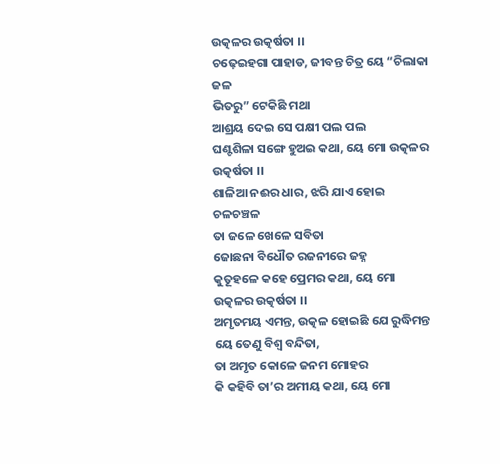ଉତ୍କଳର ଉତ୍କର୍ଷତା ।।
ଚଢ଼େଇହଗା ପାହାଡ, ଜୀବନ୍ତ ଚିତ୍ର ୟେ “ଚିଲାକା ଜଳ
ଭିତରୁ” ଟେକିଛି ମଥା
ଆଶ୍ରୟ ଦେଇ ସେ ପକ୍ଷୀ ପଲ ପଲ
ଘଣ୍ଟଶିଳା ସଙ୍ଗେ ହୁଅଇ କଥା, ୟେ ମୋ ଉତ୍କଳର ଉତ୍କର୍ଷତା ।।
ଶାଳିଆ ନଈର ଧାର, ଝରି ଯାଏ ହୋଇ ଚଳଚଞ୍ଚଳ
ତା ଜଳେ ଖେଳେ ସବିତା
ଜୋଛନା ବିଧୌତ ରଜନୀରେ ଜହ୍ନ
କୁତୂହଳେ କହେ ପ୍ରେମର କଥା, ୟେ ମୋ ଉତ୍କଳର ଉତ୍କର୍ଷତା ।।
ଅମୃତମୟ ଏମନ୍ତ, ଉତ୍କଳ ହୋଇଛି ଯେ ରୁଦ୍ଧିମନ୍ତ
ୟେ ତେଣୁ ବିଶ୍ଵ ବନ୍ଦିତା,
ତା ଅମୃତ କୋଳେ ଜନମ ମୋହର
କି କହିବି ତା’ର ଅମୀୟ କଥା, ୟେ ମୋ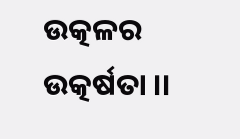ଉତ୍କଳର ଉତ୍କର୍ଷତା ।।